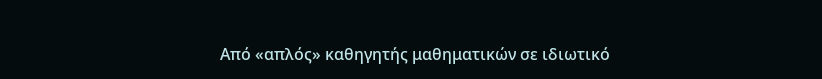Από «απλός» καθηγητής μαθηματικών σε ιδιωτικό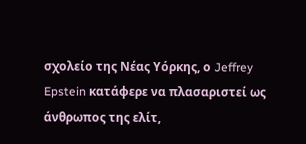σχολείο της Νέας Υόρκης, ο Jeffrey Epstein κατάφερε να πλασαριστεί ως άνθρωπος της ελίτ,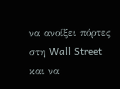να ανοίξει πόρτες στη Wall Street και να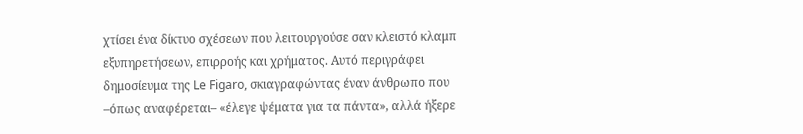χτίσει ένα δίκτυο σχέσεων που λειτουργούσε σαν κλειστό κλαμπ εξυπηρετήσεων, επιρροής και χρήματος. Αυτό περιγράφει δημοσίευμα της Le Figaro, σκιαγραφώντας έναν άνθρωπο που –όπως αναφέρεται– «έλεγε ψέματα για τα πάντα», αλλά ήξερε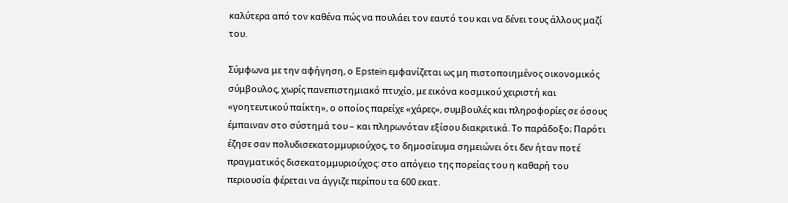καλύτερα από τον καθένα πώς να πουλάει τον εαυτό του και να δένει τους άλλους μαζί του.

Σύμφωνα με την αφήγηση, ο Epstein εμφανίζεται ως μη πιστοποιημένος οικονομικός σύμβουλος, χωρίς πανεπιστημιακό πτυχίο, με εικόνα κοσμικού χειριστή και «γοητευτικού παίκτη», ο οποίος παρείχε «χάρες», συμβουλές και πληροφορίες σε όσους έμπαιναν στο σύστημά του – και πληρωνόταν εξίσου διακριτικά. Το παράδοξο; Παρότι έζησε σαν πολυδισεκατομμυριούχος, το δημοσίευμα σημειώνει ότι δεν ήταν ποτέ πραγματικός δισεκατομμυριούχος: στο απόγειο της πορείας του η καθαρή του περιουσία φέρεται να άγγιζε περίπου τα 600 εκατ.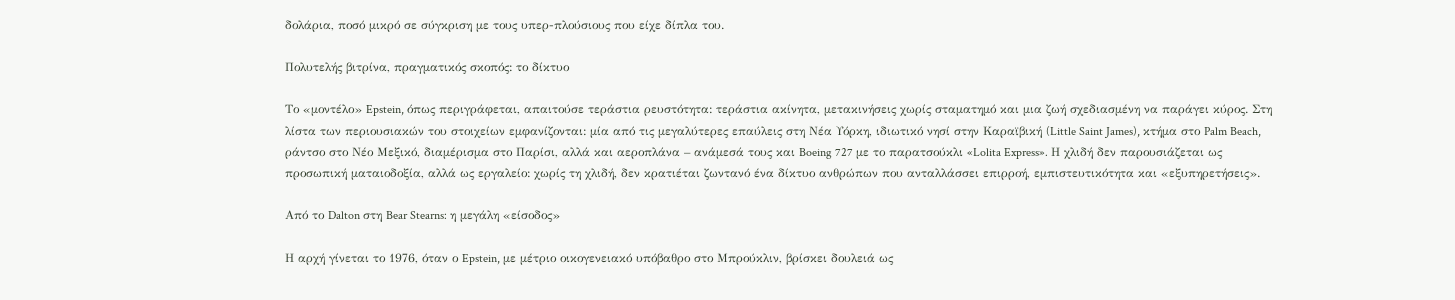δολάρια, ποσό μικρό σε σύγκριση με τους υπερ-πλούσιους που είχε δίπλα του.

Πολυτελής βιτρίνα, πραγματικός σκοπός: το δίκτυο

Το «μοντέλο» Epstein, όπως περιγράφεται, απαιτούσε τεράστια ρευστότητα: τεράστια ακίνητα, μετακινήσεις χωρίς σταματημό και μια ζωή σχεδιασμένη να παράγει κύρος. Στη λίστα των περιουσιακών του στοιχείων εμφανίζονται: μία από τις μεγαλύτερες επαύλεις στη Νέα Υόρκη, ιδιωτικό νησί στην Καραϊβική (Little Saint James), κτήμα στο Palm Beach, ράντσο στο Νέο Μεξικό, διαμέρισμα στο Παρίσι, αλλά και αεροπλάνα – ανάμεσά τους και Boeing 727 με το παρατσούκλι «Lolita Express». Η χλιδή δεν παρουσιάζεται ως προσωπική ματαιοδοξία, αλλά ως εργαλείο: χωρίς τη χλιδή, δεν κρατιέται ζωντανό ένα δίκτυο ανθρώπων που ανταλλάσσει επιρροή, εμπιστευτικότητα και «εξυπηρετήσεις».

Από το Dalton στη Bear Stearns: η μεγάλη «είσοδος»

Η αρχή γίνεται το 1976, όταν ο Epstein, με μέτριο οικογενειακό υπόβαθρο στο Μπρούκλιν, βρίσκει δουλειά ως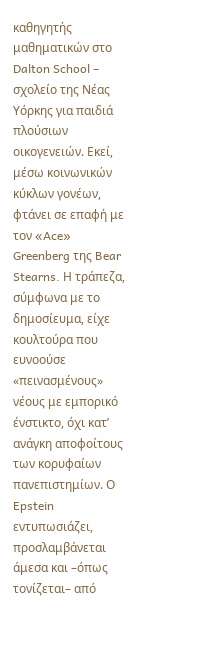καθηγητής μαθηματικών στο Dalton School – σχολείο της Νέας Υόρκης για παιδιά πλούσιων οικογενειών. Εκεί, μέσω κοινωνικών κύκλων γονέων, φτάνει σε επαφή με τον «Ace» Greenberg της Bear Stearns. Η τράπεζα, σύμφωνα με το δημοσίευμα, είχε κουλτούρα που ευνοούσε «πεινασμένους» νέους με εμπορικό ένστικτο, όχι κατ’ ανάγκη αποφοίτους των κορυφαίων πανεπιστημίων. Ο Epstein εντυπωσιάζει, προσλαμβάνεται άμεσα και –όπως τονίζεται– από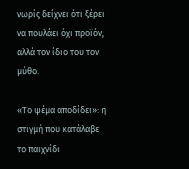νωρίς δείχνει ότι ξέρει να πουλάει όχι προϊόν, αλλά τον ίδιο του τον μύθο.

«Το ψέμα αποδίδει»: η στιγμή που κατάλαβε το παιχνίδι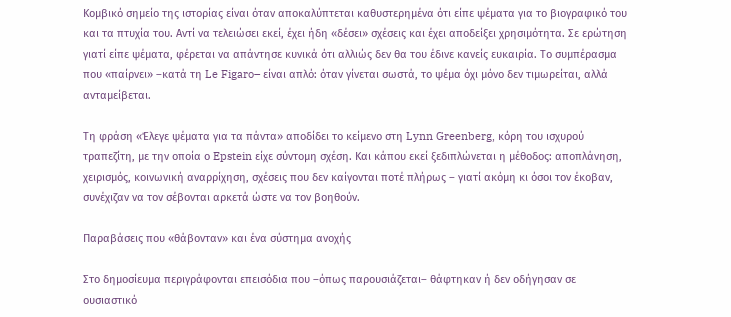Κομβικό σημείο της ιστορίας είναι όταν αποκαλύπτεται καθυστερημένα ότι είπε ψέματα για το βιογραφικό του και τα πτυχία του. Αντί να τελειώσει εκεί, έχει ήδη «δέσει» σχέσεις και έχει αποδείξει χρησιμότητα. Σε ερώτηση γιατί είπε ψέματα, φέρεται να απάντησε κυνικά ότι αλλιώς δεν θα του έδινε κανείς ευκαιρία. Το συμπέρασμα που «παίρνει» –κατά τη Le Figaro– είναι απλό: όταν γίνεται σωστά, το ψέμα όχι μόνο δεν τιμωρείται, αλλά ανταμείβεται.

Τη φράση «Έλεγε ψέματα για τα πάντα» αποδίδει το κείμενο στη Lynn Greenberg, κόρη του ισχυρού τραπεζίτη, με την οποία ο Epstein είχε σύντομη σχέση. Και κάπου εκεί ξεδιπλώνεται η μέθοδος: αποπλάνηση, χειρισμός, κοινωνική αναρρίχηση, σχέσεις που δεν καίγονται ποτέ πλήρως – γιατί ακόμη κι όσοι τον έκοβαν, συνέχιζαν να τον σέβονται αρκετά ώστε να τον βοηθούν.

Παραβάσεις που «θάβονταν» και ένα σύστημα ανοχής

Στο δημοσίευμα περιγράφονται επεισόδια που –όπως παρουσιάζεται– θάφτηκαν ή δεν οδήγησαν σε ουσιαστικό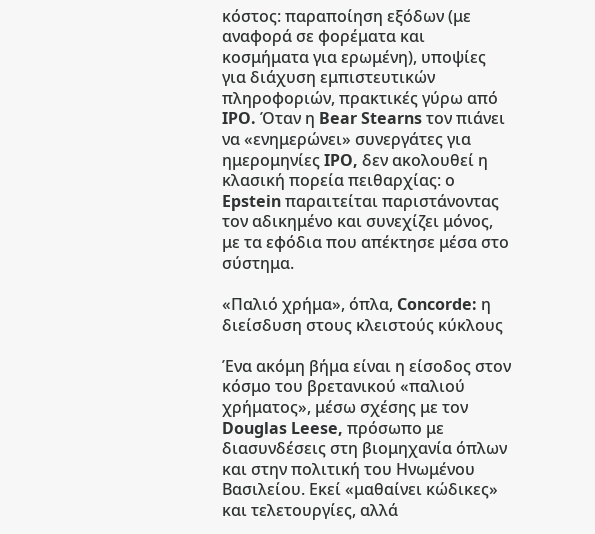κόστος: παραποίηση εξόδων (με αναφορά σε φορέματα και κοσμήματα για ερωμένη), υποψίες για διάχυση εμπιστευτικών πληροφοριών, πρακτικές γύρω από IPO. Όταν η Bear Stearns τον πιάνει να «ενημερώνει» συνεργάτες για ημερομηνίες IPO, δεν ακολουθεί η κλασική πορεία πειθαρχίας: ο Epstein παραιτείται παριστάνοντας τον αδικημένο και συνεχίζει μόνος, με τα εφόδια που απέκτησε μέσα στο σύστημα.

«Παλιό χρήμα», όπλα, Concorde: η διείσδυση στους κλειστούς κύκλους

Ένα ακόμη βήμα είναι η είσοδος στον κόσμο του βρετανικού «παλιού χρήματος», μέσω σχέσης με τον Douglas Leese, πρόσωπο με διασυνδέσεις στη βιομηχανία όπλων και στην πολιτική του Ηνωμένου Βασιλείου. Εκεί «μαθαίνει κώδικες» και τελετουργίες, αλλά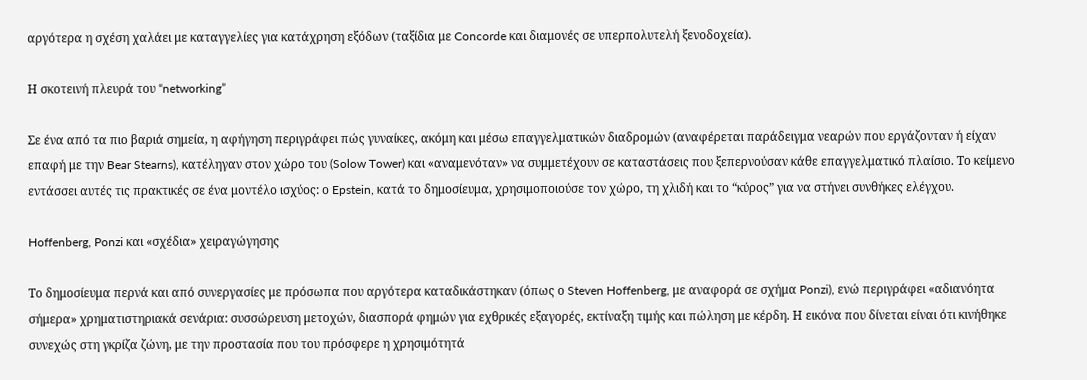αργότερα η σχέση χαλάει με καταγγελίες για κατάχρηση εξόδων (ταξίδια με Concorde και διαμονές σε υπερπολυτελή ξενοδοχεία).

Η σκοτεινή πλευρά του “networking”

Σε ένα από τα πιο βαριά σημεία, η αφήγηση περιγράφει πώς γυναίκες, ακόμη και μέσω επαγγελματικών διαδρομών (αναφέρεται παράδειγμα νεαρών που εργάζονταν ή είχαν επαφή με την Bear Stearns), κατέληγαν στον χώρο του (Solow Tower) και «αναμενόταν» να συμμετέχουν σε καταστάσεις που ξεπερνούσαν κάθε επαγγελματικό πλαίσιο. Το κείμενο εντάσσει αυτές τις πρακτικές σε ένα μοντέλο ισχύος: ο Epstein, κατά το δημοσίευμα, χρησιμοποιούσε τον χώρο, τη χλιδή και το “κύρος” για να στήνει συνθήκες ελέγχου.

Hoffenberg, Ponzi και «σχέδια» χειραγώγησης

Το δημοσίευμα περνά και από συνεργασίες με πρόσωπα που αργότερα καταδικάστηκαν (όπως ο Steven Hoffenberg, με αναφορά σε σχήμα Ponzi), ενώ περιγράφει «αδιανόητα σήμερα» χρηματιστηριακά σενάρια: συσσώρευση μετοχών, διασπορά φημών για εχθρικές εξαγορές, εκτίναξη τιμής και πώληση με κέρδη. Η εικόνα που δίνεται είναι ότι κινήθηκε συνεχώς στη γκρίζα ζώνη, με την προστασία που του πρόσφερε η χρησιμότητά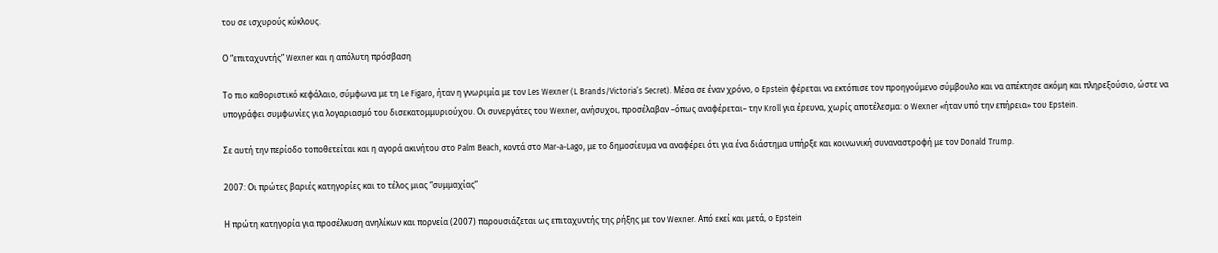του σε ισχυρούς κύκλους.

Ο “επιταχυντής” Wexner και η απόλυτη πρόσβαση

Το πιο καθοριστικό κεφάλαιο, σύμφωνα με τη Le Figaro, ήταν η γνωριμία με τον Les Wexner (L Brands/Victoria’s Secret). Μέσα σε έναν χρόνο, ο Epstein φέρεται να εκτόπισε τον προηγούμενο σύμβουλο και να απέκτησε ακόμη και πληρεξούσιο, ώστε να υπογράφει συμφωνίες για λογαριασμό του δισεκατομμυριούχου. Οι συνεργάτες του Wexner, ανήσυχοι, προσέλαβαν –όπως αναφέρεται– την Kroll για έρευνα, χωρίς αποτέλεσμα: ο Wexner «ήταν υπό την επήρεια» του Epstein.

Σε αυτή την περίοδο τοποθετείται και η αγορά ακινήτου στο Palm Beach, κοντά στο Mar-a-Lago, με το δημοσίευμα να αναφέρει ότι για ένα διάστημα υπήρξε και κοινωνική συναναστροφή με τον Donald Trump.

2007: Οι πρώτες βαριές κατηγορίες και το τέλος μιας “συμμαχίας”

Η πρώτη κατηγορία για προσέλκυση ανηλίκων και πορνεία (2007) παρουσιάζεται ως επιταχυντής της ρήξης με τον Wexner. Από εκεί και μετά, ο Epstein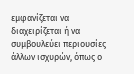εμφανίζεται να διαχειρίζεται ή να συμβουλεύει περιουσίες άλλων ισχυρών, όπως ο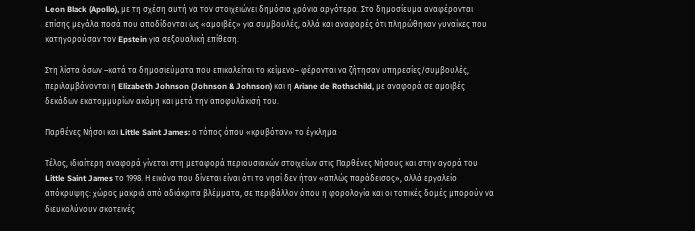Leon Black (Apollo), με τη σχέση αυτή να τον στοιχειώνει δημόσια χρόνια αργότερα. Στο δημοσίευμα αναφέρονται επίσης μεγάλα ποσά που αποδίδονται ως «αμοιβές» για συμβουλές, αλλά και αναφορές ότι πληρώθηκαν γυναίκες που κατηγορούσαν τον Epstein για σεξουαλική επίθεση.

Στη λίστα όσων –κατά τα δημοσιεύματα που επικαλείται το κείμενο– φέρονται να ζήτησαν υπηρεσίες/συμβουλές, περιλαμβάνονται η Elizabeth Johnson (Johnson & Johnson) και η Ariane de Rothschild, με αναφορά σε αμοιβές δεκάδων εκατομμυρίων ακόμη και μετά την αποφυλάκισή του.

Παρθένες Νήσοι και Little Saint James: ο τόπος όπου «κρυβόταν» το έγκλημα

Τέλος, ιδιαίτερη αναφορά γίνεται στη μεταφορά περιουσιακών στοιχείων στις Παρθένες Νήσους και στην αγορά του Little Saint James το 1998. Η εικόνα που δίνεται είναι ότι το νησί δεν ήταν «απλώς παράδεισος», αλλά εργαλείο απόκρυψης: χώρος μακριά από αδιάκριτα βλέμματα, σε περιβάλλον όπου η φορολογία και οι τοπικές δομές μπορούν να διευκολύνουν σκοτεινές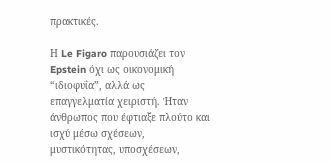πρακτικές.

Η Le Figaro παρουσιάζει τον Epstein όχι ως οικονομική “ιδιοφυΐα”, αλλά ως επαγγελματία χειριστή. Ήταν άνθρωπος που έφτιαξε πλούτο και ισχύ μέσω σχέσεων, μυστικότητας, υποσχέσεων,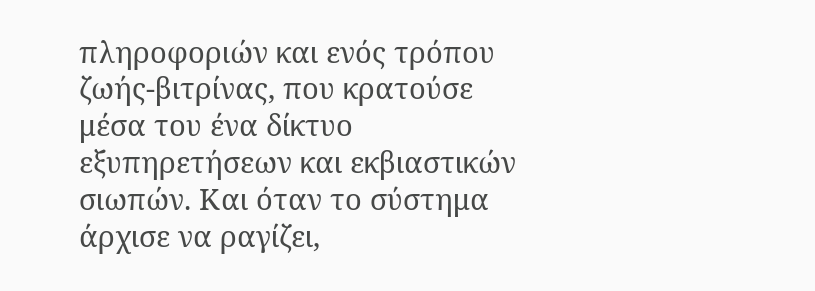πληροφοριών και ενός τρόπου ζωής-βιτρίνας, που κρατούσε μέσα του ένα δίκτυο εξυπηρετήσεων και εκβιαστικών σιωπών. Και όταν το σύστημα άρχισε να ραγίζει,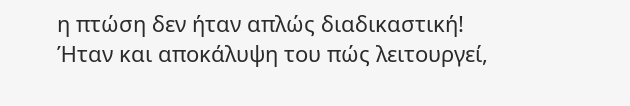η πτώση δεν ήταν απλώς διαδικαστική! Ήταν και αποκάλυψη του πώς λειτουργεί,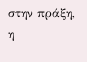στην πράξη, η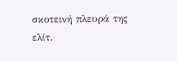σκοτεινή πλευρά της ελίτ.